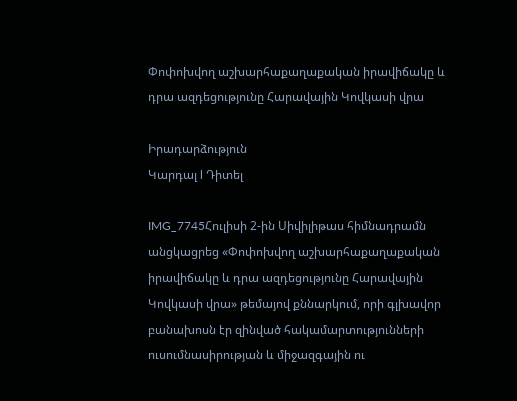Փոփոխվող աշխարհաքաղաքական իրավիճակը և դրա ազդեցությունը Հարավային Կովկասի վրա

Իրադարձություն
Կարդալ l Դիտել

IMG_7745Հուլիսի 2-ին Սիվիլիթաս հիմնադրամն անցկացրեց «Փոփոխվող աշխարհաքաղաքական իրավիճակը և դրա ազդեցությունը Հարավային Կովկասի վրա» թեմայով քննարկում, որի գլխավոր բանախոսն էր զինված հակամարտությունների ուսումնասիրության և միջազգային ու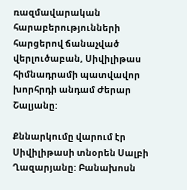ռազմավարական հարաբերությունների հարցերով ճանաչված վերլուծաբան, Սիվիլիթաս հիմնադրամի պատվավոր խորհրդի անդամ Ժերար Շալյանը:

Քննարկումը վարում էր Սիվիլիթասի տնօրեն Սալբի Ղազարյանը: Բանախոսն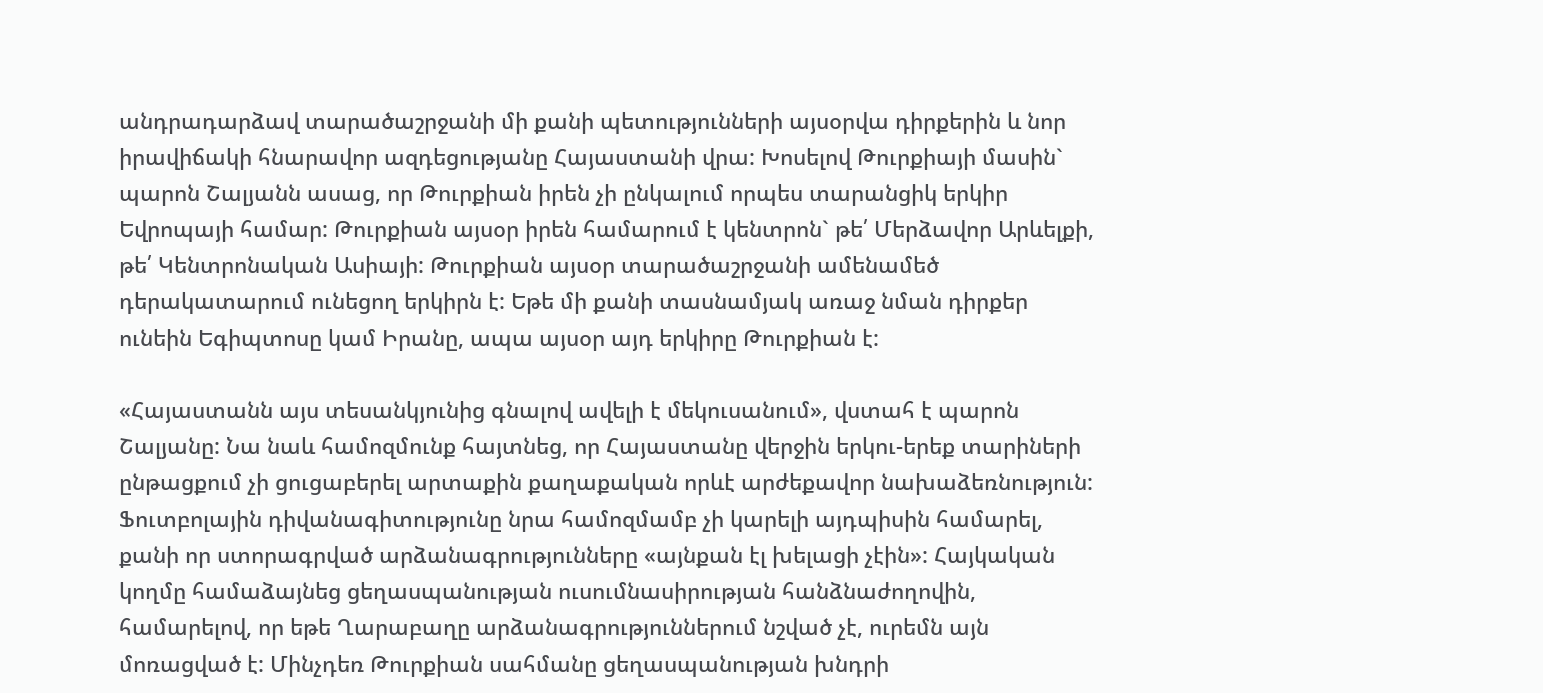անդրադարձավ տարածաշրջանի մի քանի պետությունների այսօրվա դիրքերին և նոր իրավիճակի հնարավոր ազդեցությանը Հայաստանի վրա: Խոսելով Թուրքիայի մասին` պարոն Շալյանն ասաց, որ Թուրքիան իրեն չի ընկալում որպես տարանցիկ երկիր Եվրոպայի համար: Թուրքիան այսօր իրեն համարում է կենտրոն` թե՛ Մերձավոր Արևելքի, թե՛ Կենտրոնական Ասիայի: Թուրքիան այսօր տարածաշրջանի ամենամեծ դերակատարում ունեցող երկիրն է: Եթե մի քանի տասնամյակ առաջ նման դիրքեր ունեին Եգիպտոսը կամ Իրանը, ապա այսօր այդ երկիրը Թուրքիան է:

«Հայաստանն այս տեսանկյունից գնալով ավելի է մեկուսանում», վստահ է պարոն Շալյանը: Նա նաև համոզմունք հայտնեց, որ Հայաստանը վերջին երկու-երեք տարիների ընթացքում չի ցուցաբերել արտաքին քաղաքական որևէ արժեքավոր նախաձեռնություն: Ֆուտբոլային դիվանագիտությունը նրա համոզմամբ չի կարելի այդպիսին համարել, քանի որ ստորագրված արձանագրությունները «այնքան էլ խելացի չէին»: Հայկական կողմը համաձայնեց ցեղասպանության ուսումնասիրության հանձնաժողովին, համարելով, որ եթե Ղարաբաղը արձանագրություններում նշված չէ, ուրեմն այն մոռացված է: Մինչդեռ Թուրքիան սահմանը ցեղասպանության խնդրի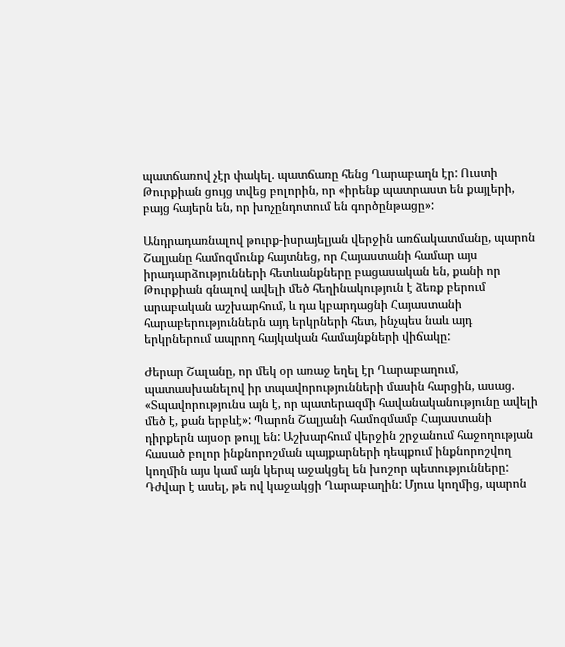պատճառով չէր փակել. պատճառը հենց Ղարաբաղն էր: Ուստի Թուրքիան ցույց տվեց բոլորին, որ «իրենք պատրաստ են քայլերի, բայց հայերն են, որ խոչընդոտում են գործընթացը»:

Անդրադառնալով թուրք-իսրայելյան վերջին առճակատմանը, պարոն Շալյանը համոզմունք հայտնեց, որ Հայաստանի համար այս իրադարձությունների հետևանքները բացասական են, քանի որ Թուրքիան գնալով ավելի մեծ հեղինակություն է ձեռք բերում արաբական աշխարհում, և դա կբարդացնի Հայաստանի հարաբերություններն այդ երկրների հետ, ինչպես նաև այդ երկրներում ապրող հայկական համայնքների վիճակը:

Ժերար Շալանը, որ մեկ օր առաջ եղել էր Ղարաբաղում, պատասխանելով իր տպավորությունների մասին հարցին, ասաց. «Տպավորությունս այն է, որ պատերազմի հավանականությունը ավելի մեծ է, քան երբևէ»: Պարոն Շալյանի համոզմամբ Հայաստանի դիրքերն այսօր թույլ են: Աշխարհում վերջին շրջանում հաջողության հասած բոլոր ինքնորոշման պայքարների դեպքում ինքնորոշվող կողմին այս կամ այն կերպ աջակցել են խոշոր պետությունները: Դժվար է ասել, թե ով կաջակցի Ղարաբաղին: Մյուս կողմից, պարոն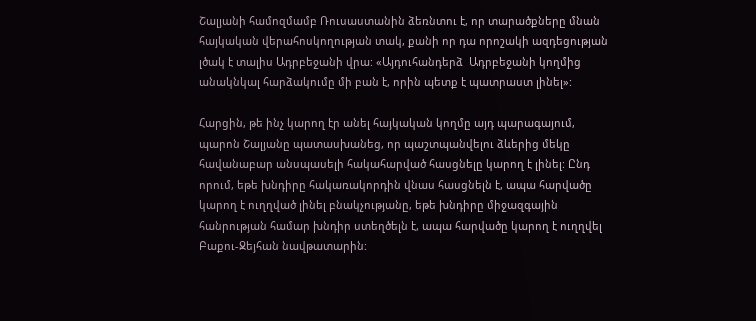Շալյանի համոզմամբ Ռուսաստանին ձեռնտու է, որ տարածքները մնան հայկական վերահոսկողության տակ, քանի որ դա որոշակի ազդեցության լծակ է տալիս Ադրբեջանի վրա: «Այդուհանդերձ  Ադրբեջանի կողմից անակնկալ հարձակումը մի բան է, որին պետք է պատրաստ լինել»:

Հարցին, թե ինչ կարող էր անել հայկական կողմը այդ պարագայում, պարոն Շալյանը պատասխանեց, որ պաշտպանվելու ձևերից մեկը հավանաբար անսպասելի հակահարված հասցնելը կարող է լինել: Ընդ որում, եթե խնդիրը հակառակորդին վնաս հասցնելն է, ապա հարվածը կարող է ուղղված լինել բնակչությանը, եթե խնդիրը միջազգային հանրության համար խնդիր ստեղծելն է, ապա հարվածը կարող է ուղղվել Բաքու-Ջեյհան նավթատարին: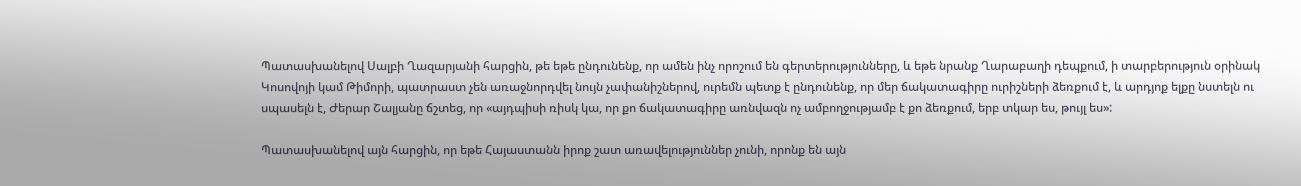Պատասխանելով Սալբի Ղազարյանի հարցին, թե եթե ընդունենք, որ ամեն ինչ որոշում են գերտերությունները, և եթե նրանք Ղարաբաղի դեպքում, ի տարբերություն օրինակ Կոսովոյի կամ Թիմորի, պատրաստ չեն առաջնորդվել նույն չափանիշներով, ուրեմն պետք է ընդունենք, որ մեր ճակատագիրը ուրիշների ձեռքում է, և արդյոք ելքը նստելն ու սպասելն է, Ժերար Շալյանը ճշտեց, որ «այդպիսի ռիսկ կա, որ քո ճակատագիրը առնվազն ոչ ամբողջությամբ է քո ձեռքում, երբ տկար ես, թույլ ես»:

Պատասխանելով այն հարցին, որ եթե Հայաստանն իրոք շատ առավելություններ չունի, որոնք են այն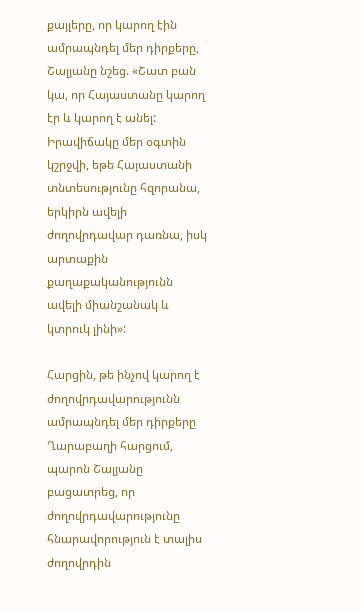քայլերը, որ կարող էին ամրապնդել մեր դիրքերը, Շալյանը նշեց. «Շատ բան կա, որ Հայաստանը կարող էր և կարող է անել: Իրավիճակը մեր օգտին կշրջվի, եթե Հայաստանի տնտեսությունը հզորանա, երկիրն ավելի ժողովրդավար դառնա, իսկ արտաքին քաղաքականությունն ավելի միանշանակ և կտրուկ լինի»:

Հարցին, թե ինչով կարող է ժողովրդավարությունն ամրապնդել մեր դիրքերը Ղարաբաղի հարցում, պարոն Շալյանը բացատրեց, որ ժողովրդավարությունը հնարավորություն է տալիս ժողովրդին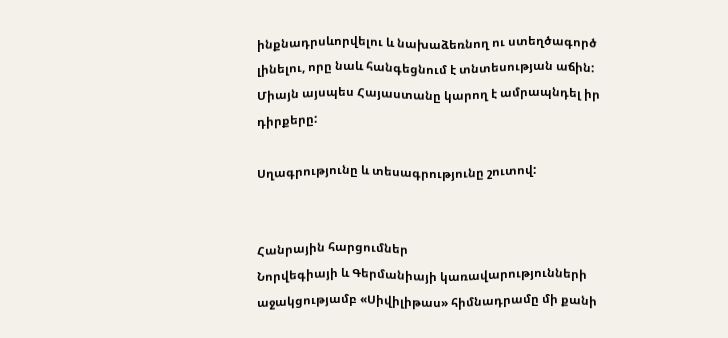ինքնադրսևորվելու և նախաձեռնող ու ստեղծագործ լինելու, որը նաև հանգեցնում է տնտեսության աճին: Միայն այսպես Հայաստանը կարող է ամրապնդել իր դիրքերը:

Սղագրությունը և տեսագրությունը շուտով:


Հանրային հարցումներ
Նորվեգիայի և Գերմանիայի կառավարությունների աջակցությամբ «Սիվիլիթաս» հիմնադրամը մի քանի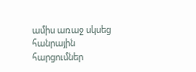ամիս առաջ սկսեց հանրային հարցումներ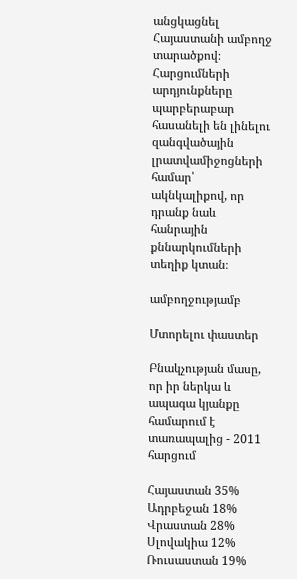անցկացնել Հայաստանի ամբողջ տարածքով։ Հարցումների արդյունքները պարբերաբար հասանելի են լինելու զանգվածային լրատվամիջոցների համար՝ ակնկալիքով, որ դրանք նաև հանրային քննարկումների տեղիք կտան։

ամբողջությամբ

Մտորելու փաստեր

Բնակչության մասը, որ իր ներկա և ապագա կյանքը համարում է տառապալից - 2011 հարցում

Հայաստան 35%
Ադրբեջան 18%
Վրաստան 28%
Սլովակիա 12%
Ռուսաստան 19%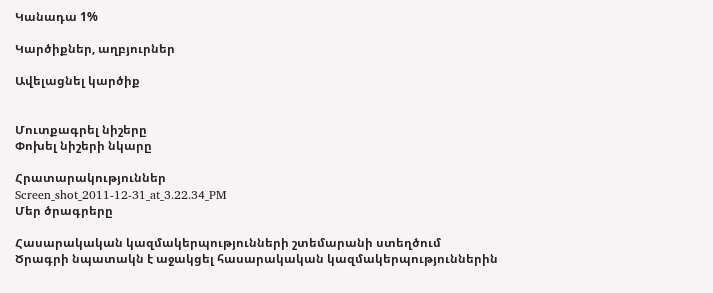Կանադա 1%

Կարծիքներ, աղբյուրներ

Ավելացնել կարծիք


Մուտքագրել նիշերը
Փոխել նիշերի նկարը

Հրատարակություններ
Screen_shot_2011-12-31_at_3.22.34_PM
Մեր ծրագրերը

Հասարակական կազմակերպությունների շտեմարանի ստեղծում
Ծրագրի նպատակն է աջակցել հասարակական կազմակերպություններին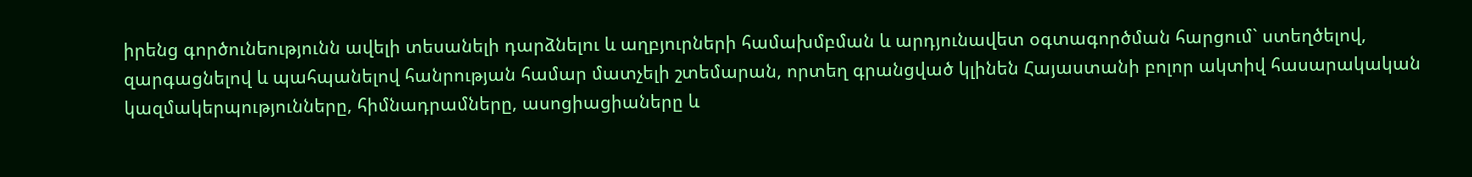իրենց գործունեությունն ավելի տեսանելի դարձնելու և աղբյուրների համախմբման և արդյունավետ օգտագործման հարցում` ստեղծելով, զարգացնելով և պահպանելով հանրության համար մատչելի շտեմարան, որտեղ գրանցված կլինեն Հայաստանի բոլոր ակտիվ հասարակական կազմակերպությունները, հիմնադրամները, ասոցիացիաները և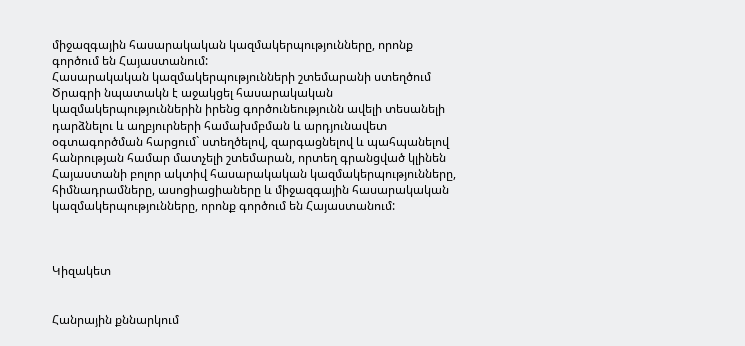միջազգային հասարակական կազմակերպությունները, որոնք գործում են Հայաստանում:
Հասարակական կազմակերպությունների շտեմարանի ստեղծում
Ծրագրի նպատակն է աջակցել հասարակական կազմակերպություններին իրենց գործունեությունն ավելի տեսանելի դարձնելու և աղբյուրների համախմբման և արդյունավետ օգտագործման հարցում` ստեղծելով, զարգացնելով և պահպանելով հանրության համար մատչելի շտեմարան, որտեղ գրանցված կլինեն Հայաստանի բոլոր ակտիվ հասարակական կազմակերպությունները, հիմնադրամները, ասոցիացիաները և միջազգային հասարակական կազմակերպությունները, որոնք գործում են Հայաստանում:



Կիզակետ


Հանրային քննարկում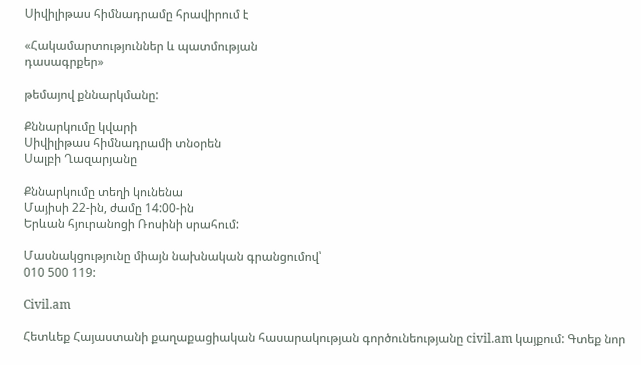Սիվիլիթաս հիմնադրամը հրավիրում է

«Հակամարտություններ և պատմության
դասագրքեր»

թեմայով քննարկմանը:

Քննարկումը կվարի
Սիվիլիթաս հիմնադրամի տնօրեն
Սալբի Ղազարյանը

Քննարկումը տեղի կունենա
Մայիսի 22-ին, ժամը 14:00-ին
Երևան հյուրանոցի Ռոսինի սրահում:

Մասնակցությունը միայն նախնական գրանցումով՝
010 500 119:

Civil.am

Հետևեք Հայաստանի քաղաքացիական հասարակության գործունեությանը civil.am կայքում: Գտեք նոր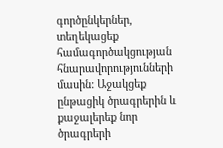գործընկերներ, տեղեկացեք համագործակցության հնարավորությունների մասին: Աջակցեք ընթացիկ ծրագրերին և քաջալերեք նոր ծրագրերի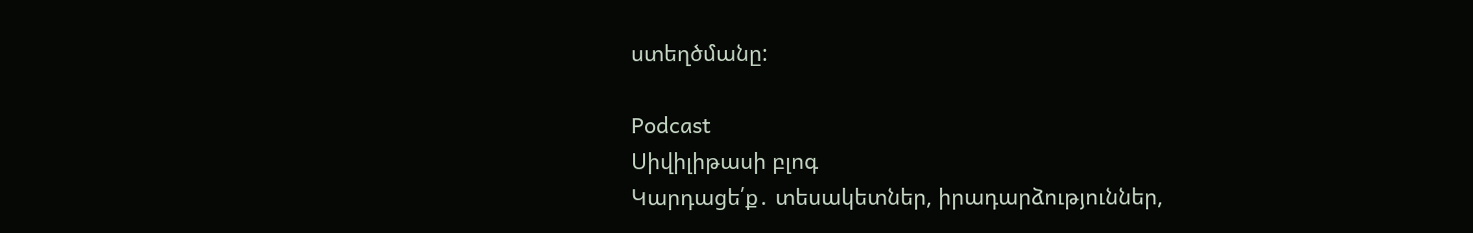ստեղծմանը:

Podcast
Սիվիլիթասի բլոգ
Կարդացե՛ք․ տեսակետներ, իրադարձություններ,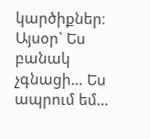կարծիքներ։ Այսօր` Ես բանակ չգնացի… Ես ապրում եմ…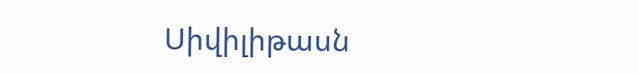Սիվիլիթասն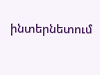ինտերնետում